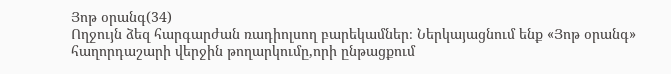Յոթ օրանգ(34)
Ողջույն ձեզ հարգարժան ռադիոլսող բարեկամներ։ Ներկայացնում ենք «Յոթ օրանգ» հաղորդաշարի վերջին թողարկումը,որի ընթացքում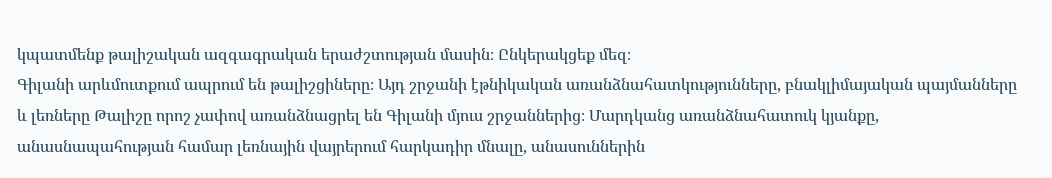կպատմենք թալիշական ազգագրական երաժշտության մասին։ Ընկերակցեք մեզ։
Գիլանի արևմուտքում ապրում են թալիշցիները։ Այդ շրջանի էթնիկական առանձնահատկությունները, բնակլիմայական պայմանները և լեռները Թալիշը որոշ չափով առանձնացրել են Գիլանի մյուս շրջաններից։ Մարդկանց առանձնահատուկ կյանքը, անասնապահության համար լեռնային վայրերում հարկադիր մնալը, անասուններին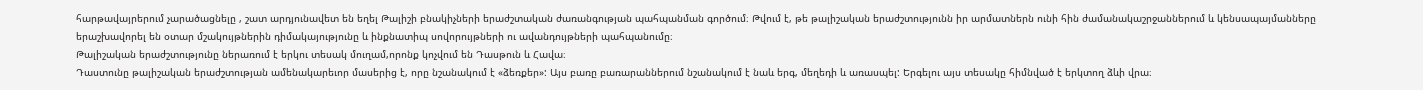հարթավայրերում չարածացնելը , շատ արդյունավետ են եղել Թալիշի բնակիչների երաժշտական ժառանգության պահպանման գործում։ Թվում է, թե թալիշական երաժշտությունն իր արմատներն ունի հին ժամանակաշրջաններում և կենսապայմանները երաշխավորել են օտար մշակույթներին դիմակայությունը և ինքնատիպ սովորույթների ու ավանդույթների պահպանումը։
Թալիշական երաժշտությունը ներառում է երկու տեսակ մուղամ,որոնք կոչվում են Դասթուն և Հավա։
Դաստունը թալիշական երաժշտության ամենակարեւոր մասերից է, որը նշանակում է «ձեռքեր»: Այս բառը բառարաններում նշանակում է նաև երգ, մեղեդի և առասպել: Երգելու այս տեսակը հիմնված է երկտող ձևի վրա։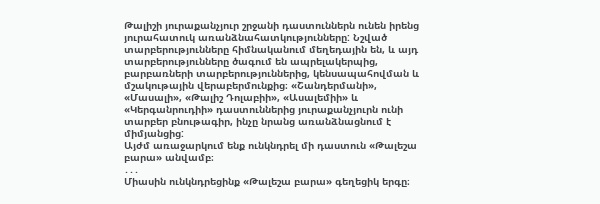Թալիշի յուրաքանչյուր շրջանի դաստուններն ունեն իրենց յուրահատուկ առանձնահատկությունները: Նշված տարբերությունները հիմնականում մեղեդային են, և այդ տարբերությունները ծագում են ապրելակերպից, բարբառների տարբերություններից, կենսապահովման և մշակութային վերաբերմունքից։ «Շանդերմանի», «Մասալի», «Թալիշ Դոլաբիի», «Ասալեմիի» և «Կերգանրուդիի» դաստուններից յուրաքանչյուրն ունի տարբեր բնութագիր, ինչը նրանց առանձնացնում է միմյանցից:
Այժմ առաջարկում ենք ունկնդրել մի դաստուն «Թալեշա բարա» անվամբ։
․․․
Միասին ունկնդրեցինք «Թալեշա բարա» գեղեցիկ երգը։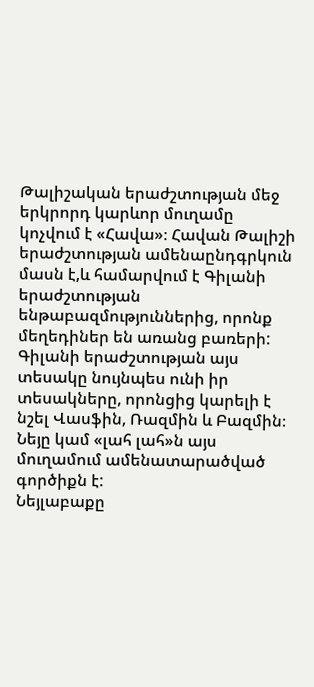Թալիշական երաժշտության մեջ երկրորդ կարևոր մուղամը կոչվում է «Հավա»։ Հավան Թալիշի երաժշտության ամենաընդգրկուն մասն է,և համարվում է Գիլանի երաժշտության ենթաբազմություններից, որոնք մեղեդիներ են առանց բառերի: Գիլանի երաժշտության այս տեսակը նույնպես ունի իր տեսակները, որոնցից կարելի է նշել Վասֆին, Ռազմին և Բազմին։ Նեյը կամ «լահ լահ»ն այս մուղամում ամենատարածված գործիքն է:
Նեյլաբաքը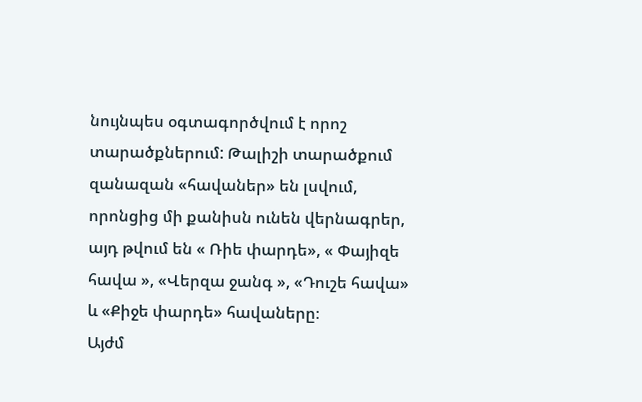նույնպես օգտագործվում է որոշ տարածքներում: Թալիշի տարածքում զանազան «հավաներ» են լսվում, որոնցից մի քանիսն ունեն վերնագրեր, այդ թվում են « Ռիե փարդե», « Փայիզե հավա », «Վերզա ջանգ », «Դուշե հավա» և «Քիջե փարդե» հավաները։
Այժմ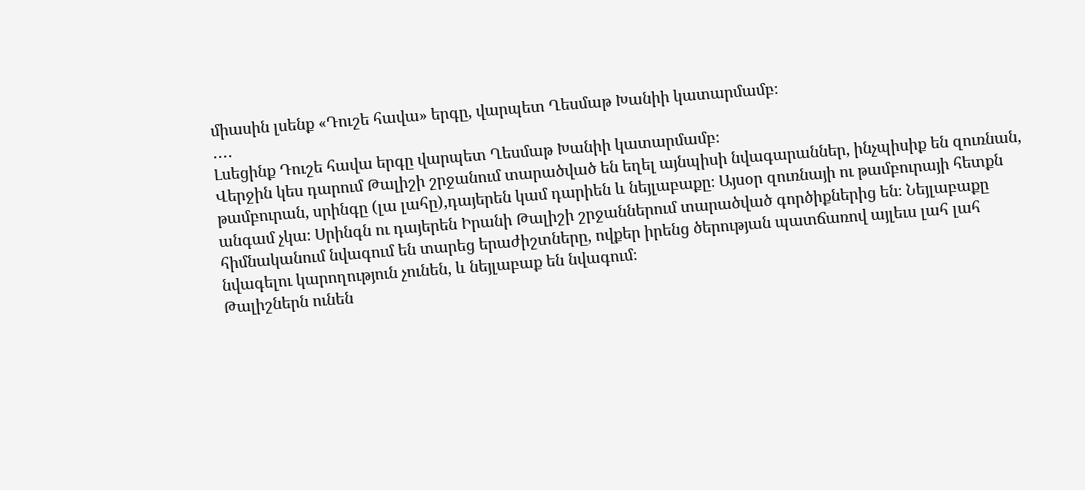միասին լսենք «Դուշե հավա» երգը, վարպետ Ղեսմաթ Խանիի կատարմամբ։
․․․․
Լսեցինք Դուշե հավա երգը վարպետ Ղեսմաթ Խանիի կատարմամբ։
Վերջին կես դարում Թալիշի շրջանում տարածված են եղել այնպիսի նվագարաններ, ինչպիսիք են զուռնան, թամբուրան, սրինգը (լա լահը),դայերեն կամ դարիեն և նեյլաբաքը։ Այսօր զուռնայի ու թամբուրայի հետքն անգամ չկա։ Սրինգն ու դայերեն Իրանի Թալիշի շրջաններում տարածված գործիքներից են։ Նեյլաբաքը հիմնականում նվագում են տարեց երաժիշտները, ովքեր իրենց ծերության պատճառով այլեւս լահ լահ նվագելու կարողություն չունեն, և նեյլաբաք են նվագում։
Թալիշներն ունեն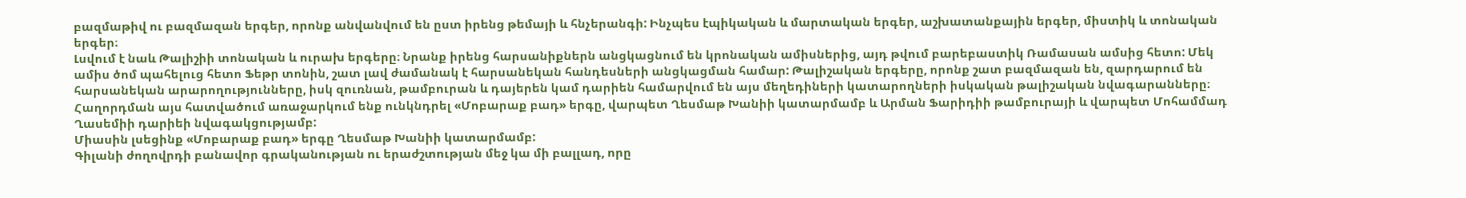բազմաթիվ ու բազմազան երգեր, որոնք անվանվում են ըստ իրենց թեմայի և հնչերանգի: Ինչպես էպիկական և մարտական երգեր, աշխատանքային երգեր, միստիկ և տոնական երգեր։
Լսվում է նաև Թալիշիի տոնական և ուրախ երգերը։ Նրանք իրենց հարսանիքներն անցկացնում են կրոնական ամիսներից, այդ թվում բարեբաստիկ Ռամասան ամսից հետո: Մեկ ամիս ծոմ պահելուց հետո Ֆեթր տոնին, շատ լավ ժամանակ է հարսանեկան հանդեսների անցկացման համար: Թալիշական երգերը, որոնք շատ բազմազան են, զարդարում են հարսանեկան արարողությունները, իսկ զուռնան, թամբուրան և դայերեն կամ դարիեն համարվում են այս մեղեդիների կատարողների իսկական թալիշական նվագարանները։
Հաղորդման այս հատվածում առաջարկում ենք ունկնդրել «Մոբարաք բադ» երգը, վարպետ Ղեսմաթ Խանիի կատարմամբ և Արման Ֆարիդիի թամբուրայի և վարպետ Մոհամմադ Ղասեմիի դարիեի նվագակցությամբ:
Միասին լսեցինք «Մոբարաք բադ» երգը Ղեսմաթ Խանիի կատարմամբ:
Գիլանի ժողովրդի բանավոր գրականության ու երաժշտության մեջ կա մի բալլադ, որը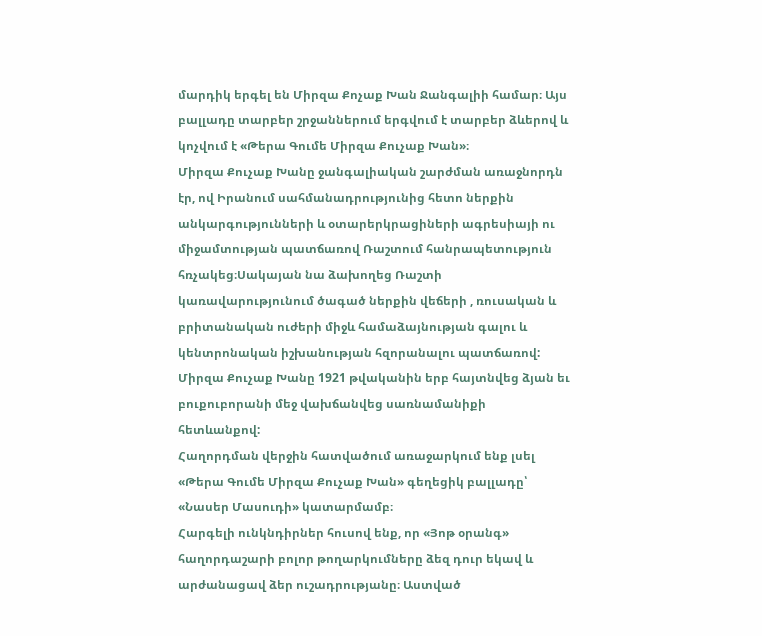մարդիկ երգել են Միրզա Քոչաք Խան Ջանգալիի համար։ Այս բալլադը տարբեր շրջաններում երգվում է տարբեր ձևերով և կոչվում է «Թերա Գումե Միրզա Քուչաք Խան»։
Միրզա Քուչաք Խանը ջանգալիական շարժման առաջնորդն էր, ով Իրանում սահմանադրությունից հետո ներքին անկարգությունների և օտարերկրացիների ագրեսիայի ու միջամտության պատճառով Ռաշտում հանրապետություն հռչակեց։Սակայան նա ձախողեց Ռաշտի կառավարությունում ծագած ներքին վեճերի , ռուսական և բրիտանական ուժերի միջև համաձայնության գալու և կենտրոնական իշխանության հզորանալու պատճառով: Միրզա Քուչաք Խանը 1921 թվականին երբ հայտնվեց ձյան եւ բուքուբորանի մեջ վախճանվեց սառնամանիքի հետևանքով:
Հաղորդման վերջին հատվածում առաջարկում ենք լսել «Թերա Գումե Միրզա Քուչաք Խան» գեղեցիկ բալլադը՝ «Նասեր Մասուդի» կատարմամբ։
Հարգելի ունկնդիրներ հուսով ենք, որ «Յոթ օրանգ» հաղորդաշարի բոլոր թողարկումները ձեզ դուր եկավ և արժանացավ ձեր ուշադրությանը։ Աստված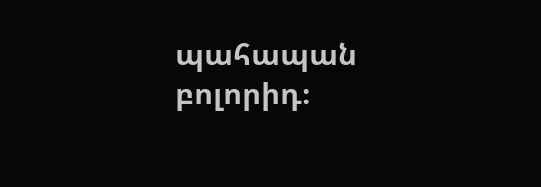պահապան բոլորիդ։